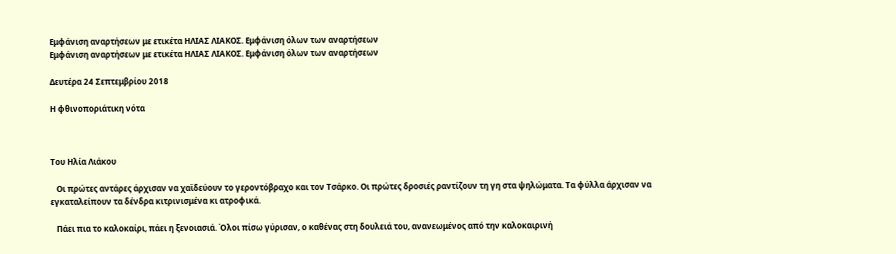Εμφάνιση αναρτήσεων με ετικέτα ΗΛΙΑΣ ΛΙΑΚΟΣ. Εμφάνιση όλων των αναρτήσεων
Εμφάνιση αναρτήσεων με ετικέτα ΗΛΙΑΣ ΛΙΑΚΟΣ. Εμφάνιση όλων των αναρτήσεων

Δευτέρα 24 Σεπτεμβρίου 2018

Η φθινοποριάτικη νότα



Του Ηλία Λιάκου

   Οι πρώτες αντάρες άρχισαν να χαϊδεύουν το γεροντόβραχο και τον Τσάρκο. Οι πρώτες δροσιές ραντίζουν τη γη στα ψηλώματα. Τα φύλλα άρχισαν να εγκαταλείπουν τα δένδρα κιτρινισμένα κι ατροφικά.

   Πάει πια το καλοκαίρι, πάει η ξενοιασιά. Όλοι πίσω γύρισαν, ο καθένας στη δουλειά του, ανανεωμένος από την καλοκαιρινή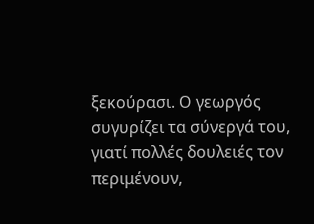ξεκούρασι. Ο γεωργός συγυρίζει τα σύνεργά του, γιατί πολλές δουλειές τον περιμένουν,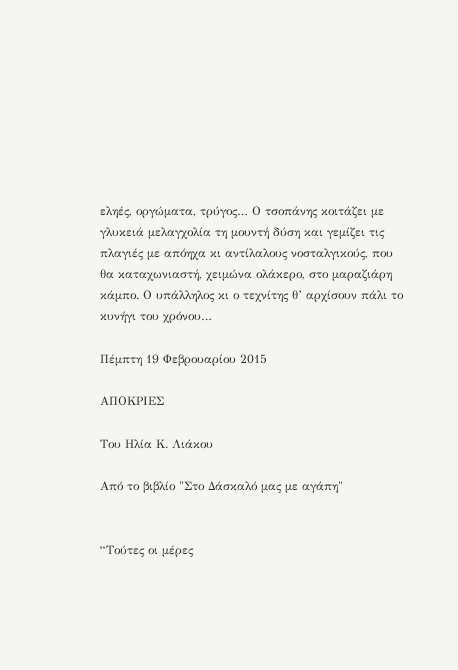εληές, οργώματα, τρύγος… Ο τσοπάνης κοιτάζει με γλυκειά μελαγχολία τη μουντή δύση και γεμίζει τις πλαγιές με απόηχα κι αντίλαλους νοσταλγικούς, που θα καταχωνιαστή, χειμώνα ολάκερο, στο μαραζιάρη κάμπο. Ο υπάλληλος κι ο τεχνίτης θ’ αρχίσουν πάλι το κυνήγι του χρόνου…

Πέμπτη 19 Φεβρουαρίου 2015

ΑΠΟΚΡΙΕΣ

Του Ηλία Κ. Λιάκου

Από το βιβλίο "Στο Δάσκαλό μας με αγάπη"


“Τούτες οι μέρες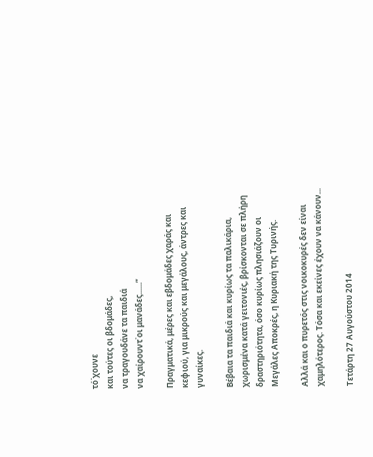τό΄χουνε
και τούτες οι βδομάδες,
να τραγουδάνε τα παιδιά
να χαίρουντ΄οι μανάδες......”

Πραγματικά, μέρες και εβδομάδες χαράς και κεφιού, για μικρούς και μεγάλους, άντρες και γυναίκες.

Βέβαια τα παιδιά και κυρίως τα παλικάρια, χωρισμένα κατά γειτονιές, βρίσκονται σε πλήρη δραστηριότητα, όσο κυρίως πλησιάζουν οι Μεγάλες Αποκρές, η Κυριακή της Τυρινής.

Αλλά και ο πυρετός στις νοικοκυρές δεν είναι χαμηλότερος. Τόσα και εκείνες έχουν να κάνουν...

Τετάρτη 27 Αυγούστου 2014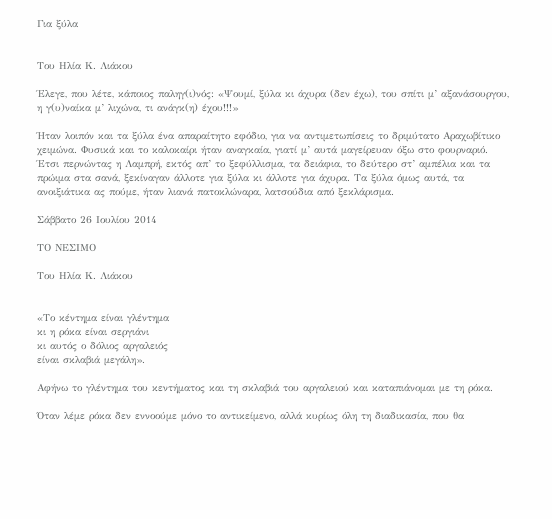Για ξύλα


Του Ηλία Κ. Λιάκου

Έλεγε, που λέτε, κάποιος παληγ(ι)νός: «Ψουμί, ξύλα κι άχυρα (δεν έχω), του σπίτι μ’ αξανάσουργου, η γ(υ)ναίκα μ’ λιχώνα, τι ανάγκ(η) έχου!!!»

Ήταν λοιπόν και τα ξύλα ένα απαραίτητο εφόδιο, για να αντιμετωπίσεις το δριμύτατο Αραχωβίτικο χειμώνα. Φυσικά και το καλοκαίρι ήταν αναγκαία, γιατί μ’ αυτά μαγείρευαν όξω στο φουρναριό. Έτσι περνώντας η Λαμπρή, εκτός απ’ το ξεφύλλισμα, τα δειάφια, το δεύτερο στ’ αμπέλια και τα πρώιμα στα σανά, ξεκίναγαν άλλοτε για ξύλα κι άλλοτε για άχυρα. Τα ξύλα όμως αυτά, τα ανοιξιάτικα ας πούμε, ήταν λιανά πατοκλώναρα, λατσούδια από ξεκλάρισμα.

Σάββατο 26 Ιουλίου 2014

ΤΟ ΝΕΣΙΜΟ

Του Ηλία Κ. Λιάκου


«Το κέντημα είναι γλέντημα
κι η ρόκα είναι σεργιάνι
κι αυτός ο δόλιος αργαλειός
είναι σκλαβιά μεγάλη».

Αφήνω το γλέντημα του κεντήματος και τη σκλαβιά του αργαλειού και καταπιάνομαι με τη ρόκα.

Όταν λέμε ρόκα δεν εννοούμε μόνο το αντικείμενο, αλλά κυρίως όλη τη διαδικασία, που θα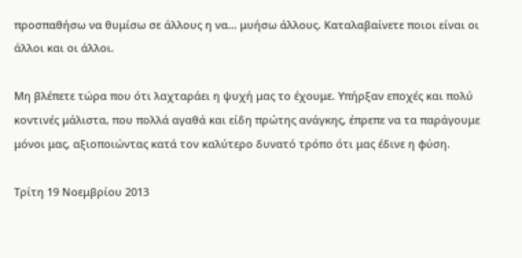προσπαθήσω να θυμίσω σε άλλους η να… μυήσω άλλους. Καταλαβαίνετε ποιοι είναι οι άλλοι και οι άλλοι.

Μη βλέπετε τώρα που ότι λαχταράει η ψυχή μας το έχουμε. Υπήρξαν εποχές και πολύ κοντινές μάλιστα, που πολλά αγαθά και είδη πρώτης ανάγκης, έπρεπε να τα παράγουμε μόνοι μας, αξιοποιώντας κατά τον καλύτερο δυνατό τρόπο ότι μας έδινε η φύση.

Τρίτη 19 Νοεμβρίου 2013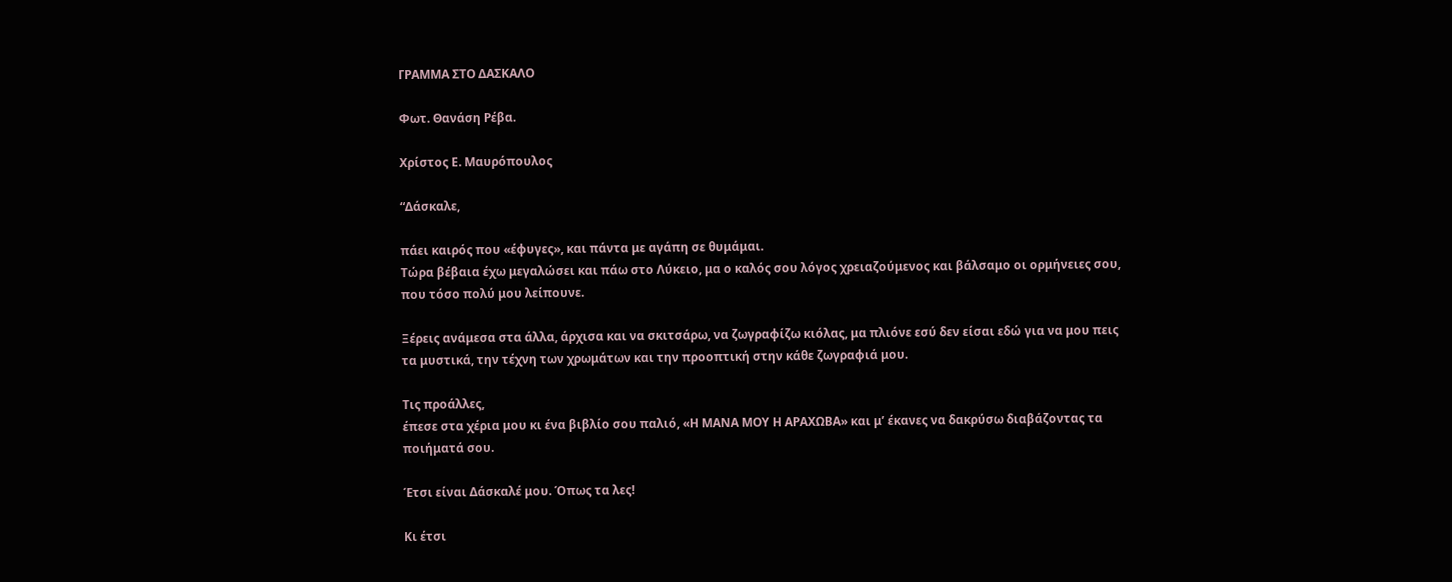ΓΡΑΜΜΑ ΣΤΟ ΔΑΣΚΑΛΟ

Φωτ. Θανάση Ρέβα.

Χρίστος Ε. Μαυρόπουλος

“Δάσκαλε,

πάει καιρός που «έφυγες», και πάντα με αγάπη σε θυμάμαι.
Τώρα βέβαια έχω μεγαλώσει και πάω στο Λύκειο, μα ο καλός σου λόγος χρειαζούμενος και βάλσαμο οι ορμήνειες σου, που τόσο πολύ μου λείπουνε.

Ξέρεις ανάμεσα στα άλλα, άρχισα και να σκιτσάρω, να ζωγραφίζω κιόλας, μα πλιόνε εσύ δεν είσαι εδώ για να μου πεις τα μυστικά, την τέχνη των χρωμάτων και την προοπτική στην κάθε ζωγραφιά μου.

Τις προάλλες,
έπεσε στα χέρια μου κι ένα βιβλίο σου παλιό, «Η ΜΑΝΑ ΜΟΥ Η ΑΡΑΧΩΒΑ» και μ’ έκανες να δακρύσω διαβάζοντας τα ποιήματά σου.

Έτσι είναι Δάσκαλέ μου. Όπως τα λες!

Κι έτσι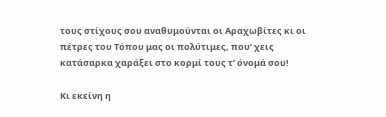τους στίχους σου αναθυμούνται οι Αραχωβίτες κι οι πέτρες του Τόπου μας οι πολύτιμες, που’ χεις κατάσαρκα χαράξει στο κορμί τους τ’ όνομά σου!

Κι εκείνη η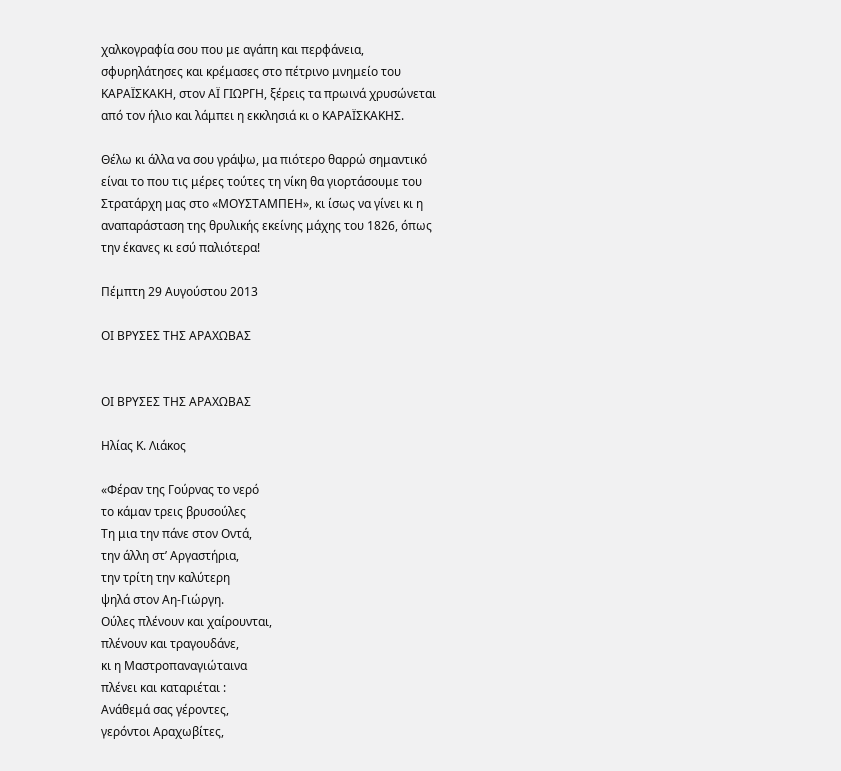χαλκογραφία σου που με αγάπη και περφάνεια, σφυρηλάτησες και κρέμασες στο πέτρινο μνημείο του ΚΑΡΑΪΣΚΑΚΗ, στον ΑΪ ΓΙΩΡΓΗ, ξέρεις τα πρωινά χρυσώνεται από τον ήλιο και λάμπει η εκκλησιά κι ο ΚΑΡΑΪΣΚΑΚΗΣ.

Θέλω κι άλλα να σου γράψω, μα πιότερο θαρρώ σημαντικό είναι το που τις μέρες τούτες τη νίκη θα γιορτάσουμε του Στρατάρχη μας στο «ΜΟΥΣΤΑΜΠΕΗ», κι ίσως να γίνει κι η αναπαράσταση της θρυλικής εκείνης μάχης του 1826, όπως την έκανες κι εσύ παλιότερα!

Πέμπτη 29 Αυγούστου 2013

ΟΙ ΒΡΥΣΕΣ ΤΗΣ ΑΡΑΧΩΒΑΣ


ΟΙ ΒΡΥΣΕΣ ΤΗΣ ΑΡΑΧΩΒΑΣ

Ηλίας Κ. Λιάκος

«Φέραν της Γούρνας το νερό
το κάμαν τρεις βρυσούλες
Τη μια την πάνε στον Οντά,
την άλλη στ’ Αργαστήρια,
την τρίτη την καλύτερη
ψηλά στον Αη-Γιώργη.
Ούλες πλένουν και χαίρουνται,
πλένουν και τραγουδάνε,
κι η Μαστροπαναγιώταινα
πλένει και καταριέται :
Ανάθεμά σας γέροντες,
γερόντοι Αραχωβίτες,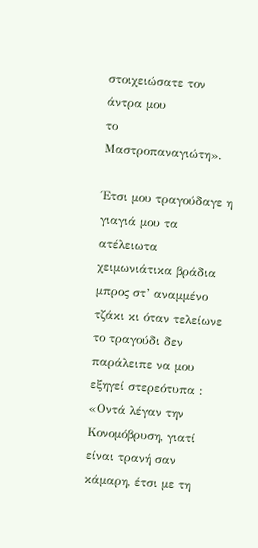στοιχειώσατε τον άντρα μου
το Μαστροπαναγιώτη».

Έτσι μου τραγούδαγε η γιαγιά μου τα ατέλειωτα χειμωνιάτικα βράδια μπρος στ’ αναμμένο τζάκι κι όταν τελείωνε το τραγούδι δεν παράλειπε να μου εξηγεί στερεότυπα : «Οντά λέγαν την Κονομόβρυση, γιατί είναι τρανή σαν κάμαρη, έτσι με τη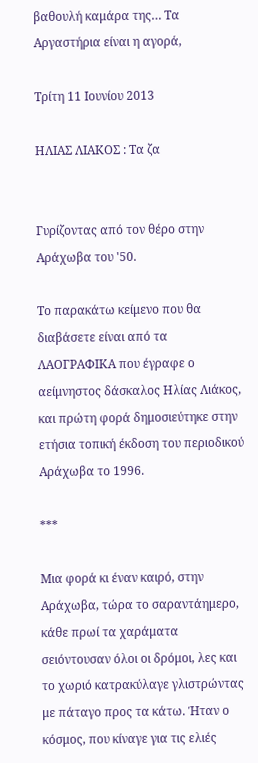βαθουλή καμάρα της… Τα Αργαστήρια είναι η αγορά,

Τρίτη 11 Ιουνίου 2013

ΗΛΙΑΣ ΛΙΑΚΟΣ : Τα ζα


Γυρίζοντας από τον θέρο στην Αράχωβα του '50.

Το παρακάτω κείμενο που θα διαβάσετε είναι από τα ΛΑΟΓΡΑΦΙΚΑ που έγραφε ο αείμνηστος δάσκαλος Ηλίας Λιάκος, και πρώτη φορά δημοσιεύτηκε στην ετήσια τοπική έκδοση του περιοδικού Αράχωβα το 1996.

***

Μια φορά κι έναν καιρό, στην Αράχωβα, τώρα το σαραντάημερο, κάθε πρωί τα χαράματα σειόντουσαν όλοι οι δρόμοι, λες και το χωριό κατρακύλαγε γλιστρώντας με πάταγο προς τα κάτω. Ήταν ο κόσμος, που κίναγε για τις ελιές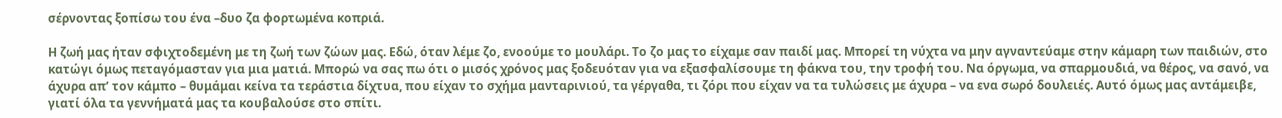σέρνοντας ξοπίσω του ένα –δυο ζα φορτωμένα κοπριά.

Η ζωή μας ήταν σφιχτοδεμένη με τη ζωή των ζώων μας. Εδώ, όταν λέμε ζο, ενοούμε το μουλάρι. Το ζο μας το είχαμε σαν παιδί μας. Μπορεί τη νύχτα να μην αγναντεύαμε στην κάμαρη των παιδιών, στο κατώγι όμως πεταγόμασταν για μια ματιά. Μπορώ να σας πω ότι ο μισός χρόνος μας ξοδευόταν για να εξασφαλίσουμε τη φάκνα του, την τροφή του. Να όργωμα, να σπαρμουδιά, να θέρος, να σανό, να άχυρα απ’ τον κάμπο – θυμάμαι κείνα τα τεράστια δίχτυα, που είχαν το σχήμα μανταρινιού, τα γέργαθα, τι ζόρι που είχαν να τα τυλώσεις με άχυρα – να ενα σωρό δουλειές. Αυτό όμως μας αντάμειβε, γιατί όλα τα γεννήματά μας τα κουβαλούσε στο σπίτι.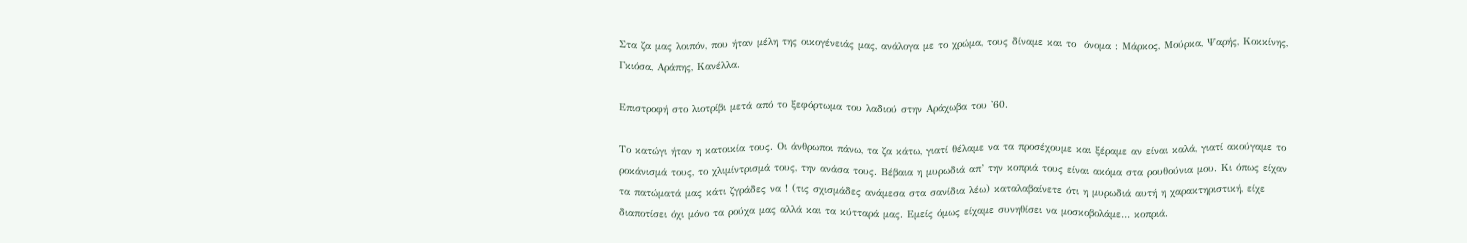Στα ζα μας λοιπόν, που ήταν μέλη της οικογένειάς μας, ανάλογα με το χρώμα, τους δίναμε και το  όνομα : Μάρκος, Μούρκα, Ψαρής, Κοκκίνης, Γκιόσα, Αράπης, Κανέλλα.

Επιστροφή στο λιοτρίβι μετά από το ξεφόρτωμα του λαδιού στην Αράχωβα του '60.

Το κατώγι ήταν η κατοικία τους. Οι άνθρωποι πάνω, τα ζα κάτω, γιατί θέλαμε να τα προσέχουμε και ξέραμε αν είναι καλά, γιατί ακούγαμε το ροκάνισμά τους, το χλιμίντρισμά τους, την ανάσα τους. Βέβαια η μυρωδιά απ’ την κοπριά τους είναι ακόμα στα ρουθούνια μου. Κι όπως είχαν τα πατώματά μας κάτι ζγράδες να ! (τις σχισμάδες ανάμεσα στα σανίδια λέω) καταλαβαίνετε ότι η μυρωδιά αυτή η χαρακτηριστική, είχε διαποτίσει όχι μόνο τα ρούχα μας αλλά και τα κύτταρά μας. Εμείς όμως είχαμε συνηθίσει να μοσκοβολάμε… κοπριά.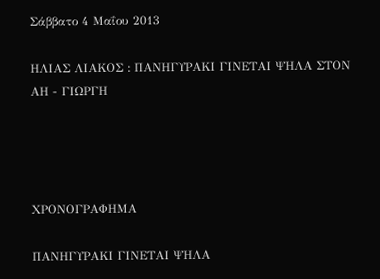Σάββατο 4 Μαΐου 2013

ΗΛΙΑΣ ΛΙΑΚΟΣ : ΠΑΝΗΓΥΡΑΚΙ ΓΙΝΕΤΑΙ ΨΗΛΑ ΣΤΟΝ ΑΗ - ΓΙΩΡΓΗ




ΧΡΟΝΟΓΡΑΦΗΜΑ

ΠΑΝΗΓΥΡΑΚΙ ΓΙΝΕΤΑΙ ΨΗΛΑ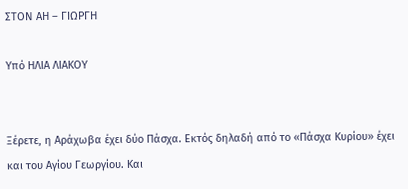ΣΤΟΝ ΑΗ – ΓΙΩΡΓΗ

Υπό ΗΛΙΑ ΛΙΑΚΟΥ


Ξέρετε, η Αράχωβα έχει δύο Πάσχα. Εκτός δηλαδή από το «Πάσχα Κυρίου» έχει και του Αγίου Γεωργίου. Και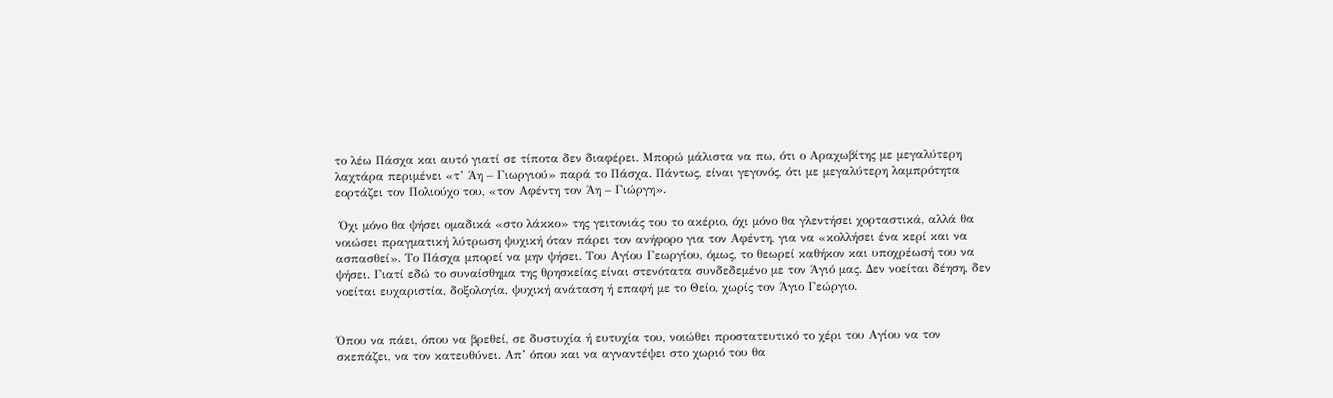το λέω Πάσχα και αυτό γιατί σε τίποτα δεν διαφέρει. Μπορώ μάλιστα να πω, ότι ο Αραχωβίτης με μεγαλύτερη λαχτάρα περιμένει «τ’ Άη – Γιωργιού» παρά το Πάσχα. Πάντως, είναι γεγονός, ότι με μεγαλύτερη λαμπρότητα εορτάζει τον Πολιούχο του, «τον Αφέντη τον Άη – Γιώργη».

 Όχι μόνο θα ψήσει ομαδικά «στο λάκκο» της γειτονιάς του το ακέριο, όχι μόνο θα γλεντήσει χορταστικά, αλλά θα νοιώσει πραγματική λύτρωση ψυχική όταν πάρει τον ανήφορο για τον Αφέντη, για να «κολλήσει ένα κερί και να ασπασθεί». Το Πάσχα μπορεί να μην ψήσει. Του Αγίου Γεωργίου, όμως, το θεωρεί καθήκον και υποχρέωσή του να ψήσει. Γιατί εδώ το συναίσθημα της θρησκείας είναι στενότατα συνδεδεμένο με τον Άγιό μας. Δεν νοείται δέηση, δεν νοείται ευχαριστία, δοξολογία, ψυχική ανάταση ή επαφή με το Θείο, χωρίς τον Άγιο Γεώργιο.


Όπου να πάει, όπου να βρεθεί, σε δυστυχία ή ευτυχία του, νοιώθει προστατευτικό το χέρι του Αγίου να τον σκεπάζει, να τον κατευθύνει. Απ’ όπου και να αγναντέψει στο χωριό του θα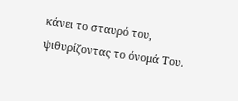κάνει το σταυρό του, ψιθυρίζοντας το όνομά Του.